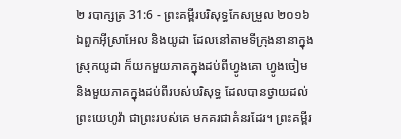២ របាក្សត្រ 31:6 - ព្រះគម្ពីរបរិសុទ្ធកែសម្រួល ២០១៦ ឯពួកអ៊ីស្រាអែល និងយូដា ដែលនៅតាមទីក្រុងនានាក្នុងស្រុកយូដា ក៏យកមួយភាគក្នុងដប់ពីហ្វូងគោ ហ្វូងចៀម និងមួយភាគក្នុងដប់ពីរបស់បរិសុទ្ធ ដែលបានថ្វាយដល់ព្រះយេហូវ៉ា ជាព្រះរបស់គេ មកគរជាគំនរដែរ។ ព្រះគម្ពីរ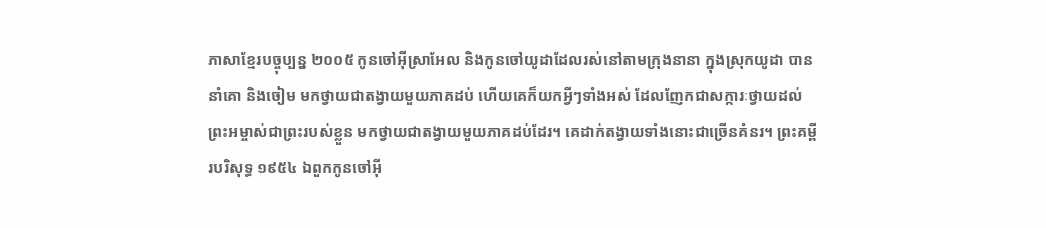ភាសាខ្មែរបច្ចុប្បន្ន ២០០៥ កូនចៅអ៊ីស្រាអែល និងកូនចៅយូដាដែលរស់នៅតាមក្រុងនានា ក្នុងស្រុកយូដា បាននាំគោ និងចៀម មកថ្វាយជាតង្វាយមួយភាគដប់ ហើយគេក៏យកអ្វីៗទាំងអស់ ដែលញែកជាសក្ការៈថ្វាយដល់ព្រះអម្ចាស់ជាព្រះរបស់ខ្លួន មកថ្វាយជាតង្វាយមួយភាគដប់ដែរ។ គេដាក់តង្វាយទាំងនោះជាច្រើនគំនរ។ ព្រះគម្ពីរបរិសុទ្ធ ១៩៥៤ ឯពួកកូនចៅអ៊ី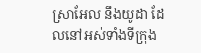ស្រាអែល នឹងយូដា ដែលនៅអស់ទាំងទីក្រុង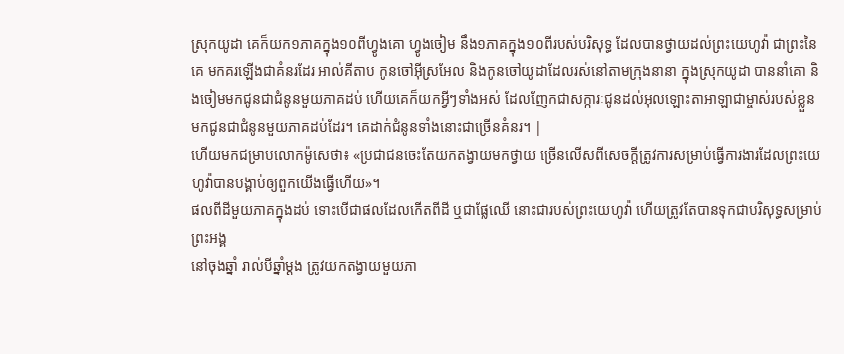ស្រុកយូដា គេក៏យក១ភាគក្នុង១០ពីហ្វូងគោ ហ្វូងចៀម នឹង១ភាគក្នុង១០ពីរបស់បរិសុទ្ធ ដែលបានថ្វាយដល់ព្រះយេហូវ៉ា ជាព្រះនៃគេ មកគរឡើងជាគំនរដែរ អាល់គីតាប កូនចៅអ៊ីស្រអែល និងកូនចៅយូដាដែលរស់នៅតាមក្រុងនានា ក្នុងស្រុកយូដា បាននាំគោ និងចៀមមកជូនជាជំនូនមួយភាគដប់ ហើយគេក៏យកអ្វីៗទាំងអស់ ដែលញែកជាសក្ការៈជូនដល់អុលឡោះតាអាឡាជាម្ចាស់របស់ខ្លួន មកជូនជាជំនូនមួយភាគដប់ដែរ។ គេដាក់ជំនូនទាំងនោះជាច្រើនគំនរ។ |
ហើយមកជម្រាបលោកម៉ូសេថា៖ «ប្រជាជនចេះតែយកតង្វាយមកថ្វាយ ច្រើនលើសពីសេចក្ដីត្រូវការសម្រាប់ធ្វើការងារដែលព្រះយេហូវ៉ាបានបង្គាប់ឲ្យពួកយើងធ្វើហើយ»។
ផលពីដីមួយភាគក្នុងដប់ ទោះបើជាផលដែលកើតពីដី ឬជាផ្លែឈើ នោះជារបស់ព្រះយេហូវ៉ា ហើយត្រូវតែបានទុកជាបរិសុទ្ធសម្រាប់ព្រះអង្គ
នៅចុងឆ្នាំ រាល់បីឆ្នាំម្ដង ត្រូវយកតង្វាយមួយភា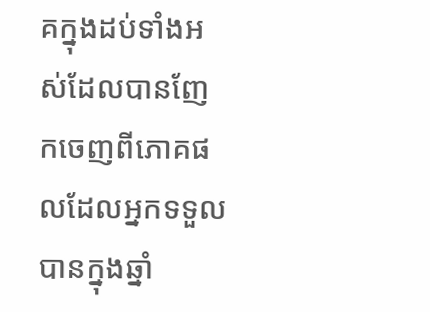គក្នុងដប់ទាំងអស់ដែលបានញែកចេញពីភោគផលដែលអ្នកទទួលបានក្នុងឆ្នាំ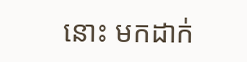នោះ មកដាក់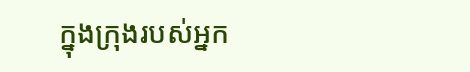ក្នុងក្រុងរបស់អ្នក